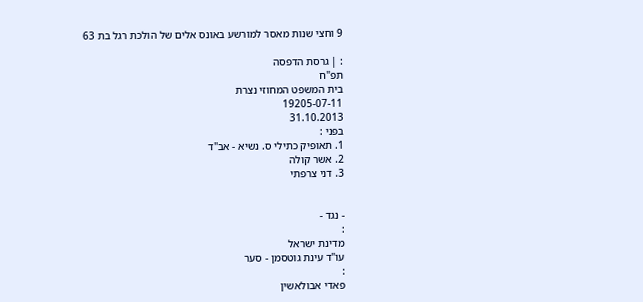9 וחצי שנות מאסר למורשע באונס אלים של הולכת רגל בת 63

: | גרסת הדפסה
תפ"ח
בית המשפט המחוזי נצרת
19205-07-11
31.10.2013
בפני :
1. תאופיק כתילי ס. נשיא - אב"ד
2. אשר קולה
3. דני צרפתי


- נגד -
:
מדינת ישראל
עו"ד עינת גוטסמן - סער
:
פאדי אבולאשין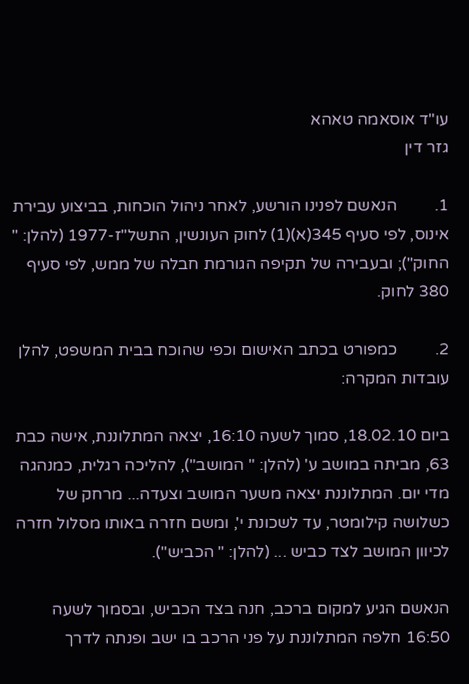עו"ד אוסאמה טאהא
גזר דין

1.         הנאשם לפנינו הורשע, לאחר ניהול הוכחות, בביצוע עבירת אינוס, לפי סעיף 345(א)(1) לחוק העונשין, התשל"ז-1977 (להלן: " החוק"); ובעבירה של תקיפה הגורמת חבלה של ממש, לפי סעיף 380 לחוק.

2.         כמפורט בכתב האישום וכפי שהוכח בבית המשפט, להלן עובדות המקרה:

ביום 18.02.10, סמוך לשעה 16:10, יצאה המתלוננת, אישה כבת 63, מביתה במושב ע' (להלן: " המושב"), להליכה רגלית, כמנהגה מדי יום. המתלוננת יצאה משער המושב וצעדה... מרחק של כשלושה קילומטר, עד לשכונת י', ומשם חזרה באותו מסלול חזרה לכיוון המושב לצד כביש ... (להלן: " הכביש").

הנאשם הגיע למקום ברכב, חנה בצד הכביש, ובסמוך לשעה 16:50 חלפה המתלוננת על פני הרכב בו ישב ופנתה לדרך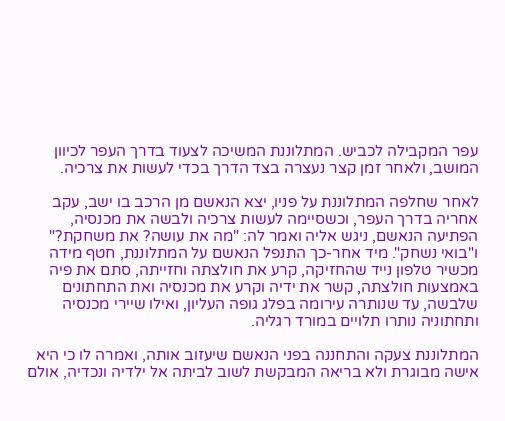עפר המקבילה לכביש. המתלוננת המשיכה לצעוד בדרך העפר לכיוון המושב, ולאחר זמן קצר נעצרה בצד הדרך בכדי לעשות את צרכיה.

לאחר שחלפה המתלוננת על פניו, יצא הנאשם מן הרכב בו ישב, עקב אחריה בדרך העפר, וכשסיימה לעשות צרכיה ולבשה את מכנסיה, הפתיעה הנאשם, ניגש אליה ואמר לה: "מה את עושה? את משחקת?" ו"בואי נשחק". מיד אחר-כך התנפל הנאשם על המתלוננת, חטף מידה מכשיר טלפון נייד שהחזיקה, קרע את חולצתה וחזייתה, סתם את פיה באמצעות חולצתה, קשר את ידיה וקרע את מכנסיה ואת התחתונים שלבשה, עד שנותרה עירומה בפלג גופה העליון, ואילו שיירי מכנסיה ותחתוניה נותרו תלויים במורד רגליה.

המתלוננת צעקה והתחננה בפני הנאשם שיעזוב אותה, ואמרה לו כי היא אישה מבוגרת ולא בריאה המבקשת לשוב לביתה אל ילדיה ונכדיה, אולם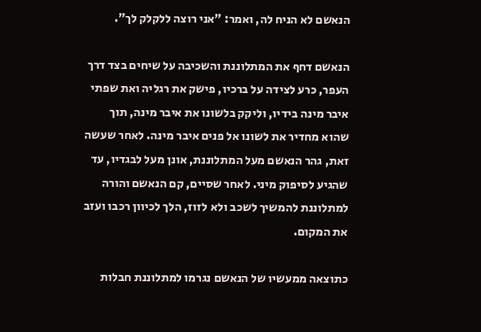הנאשם לא הניח לה, ואמר: "אני רוצה ללקלק לך".

הנאשם דחף את המתלוננת והשכיבה על שיחים בצד דרך העפר, כרע לצידה על ברכיו, פישק את רגליה ואת שפתי איבר מינה בידיו, וליקק בלשונו את איבר מינה, תוך שהוא מחדיר את לשונו אל פנים איבר מינה. לאחר שעשה זאת, גהר הנאשם מעל המתלוננת, אונן מעל לבגדיו, עד שהגיע לסיפוק מיני. לאחר שסיים, קם הנאשם והורה למתלוננת להמשיך לשכב ולא לזוז, הלך לכיוון רכבו ועזב את המקום.

כתוצאה ממעשיו של הנאשם נגרמו למתלוננת חבלות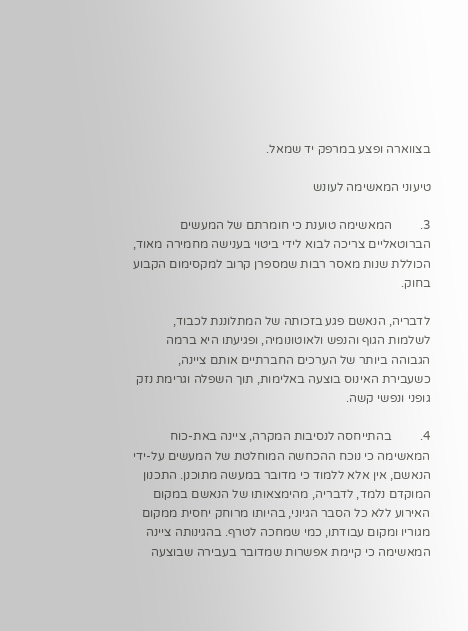בצווארה ופצע במרפק יד שמאל.

טיעוני המאשימה לעונש

3.         המאשימה טוענת כי חומרתם של המעשים הברוטאליים צריכה לבוא לידי ביטוי בענישה מחמירה מאוד, הכוללת שנות מאסר רבות שמספרן קרוב למקסימום הקבוע בחוק.

לדבריה, הנאשם פגע בזכותה של המתלוננת לכבוד, לשלמות הגוף והנפש ולאוטונומיה, ופגיעתו היא ברמה הגבוהה ביותר של הערכים החברתיים אותם ציינה, כשעבירת האינוס בוצעה באלימות, תוך השפלה וגרימת נזק גופני ונפשי קשה.

4.         בהתייחסה לנסיבות המקרה, ציינה באת-כוח המאשימה כי נוכח ההכחשה המוחלטת של המעשים על-ידי הנאשם, אין אלא ללמוד כי מדובר במעשה מתוכנן. התכנון המוקדם נלמד, לדבריה, מהימצאותו של הנאשם במקום האירוע ללא כל הסבר הגיוני, בהיותו מרוחק יחסית ממקום מגוריו ומקום עבודתו, כמי שמחכה לטרף. בהגינותה ציינה המאשימה כי קיימת אפשרות שמדובר בעבירה שבוצעה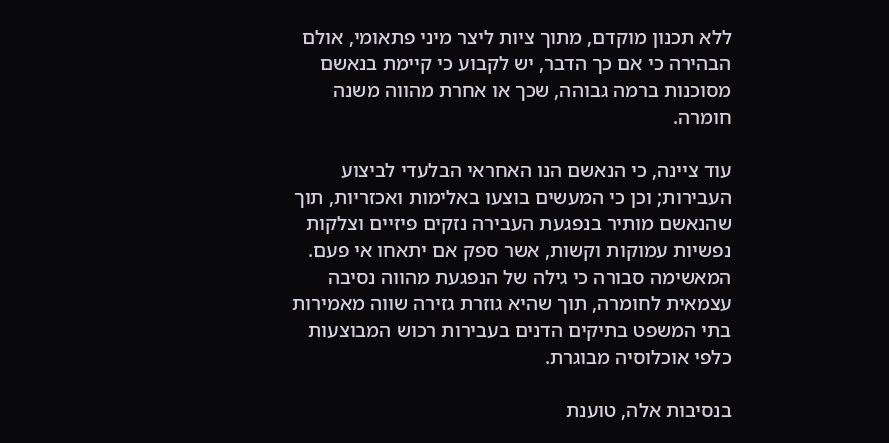ללא תכנון מוקדם, מתוך ציות ליצר מיני פתאומי, אולם הבהירה כי אם כך הדבר, יש לקבוע כי קיימת בנאשם מסוכנות ברמה גבוהה, שכך או אחרת מהווה משנה חומרה.

עוד ציינה, כי הנאשם הנו האחראי הבלעדי לביצוע העבירות; וכן כי המעשים בוצעו באלימות ואכזריות, תוך שהנאשם מותיר בנפגעת העבירה נזקים פיזיים וצלקות נפשיות עמוקות וקשות, אשר ספק אם יתאחו אי פעם. המאשימה סבורה כי גילה של הנפגעת מהווה נסיבה עצמאית לחומרה, תוך שהיא גוזרת גזירה שווה מאמירות בתי המשפט בתיקים הדנים בעבירות רכוש המבוצעות כלפי אוכלוסיה מבוגרת.

בנסיבות אלה, טוענת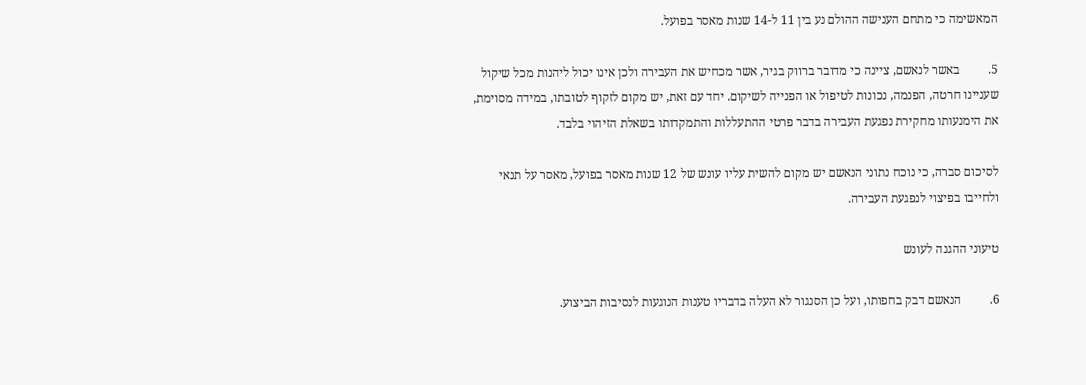המאשימה כי מתחם הענישה ההולם נע בין 11 ל-14 שנות מאסר בפועל.

5.         באשר לנאשם, ציינה כי מדובר ברווק בגיר, אשר מכחיש את העבירה ולכן אינו יכול ליהנות מכל שיקול שעניינו חרטה, הפנמה, נכונות לטיפול או הפנייה לשיקום. יחד עם זאת, יש מקום לזקוף לטובתו, במידה מסוימת, את הימנעותו מחקירת נפגעת העבירה בדבר פרטי ההתעללות והתמקדותו בשאלת הזיהוי בלבד.

לסיכום סברה, כי נוכח נתוני הנאשם יש מקום להשית עליו עונש של 12 שנות מאסר בפועל, מאסר על תנאי ולחייבו בפיצוי לנפגעת העבירה.

טיעוני ההגנה לעונש

6.         הנאשם דבק בחפותו, ועל כן הסנגור לא העלה בדבריו טענות הנוגעות לנסיבות הביצוע.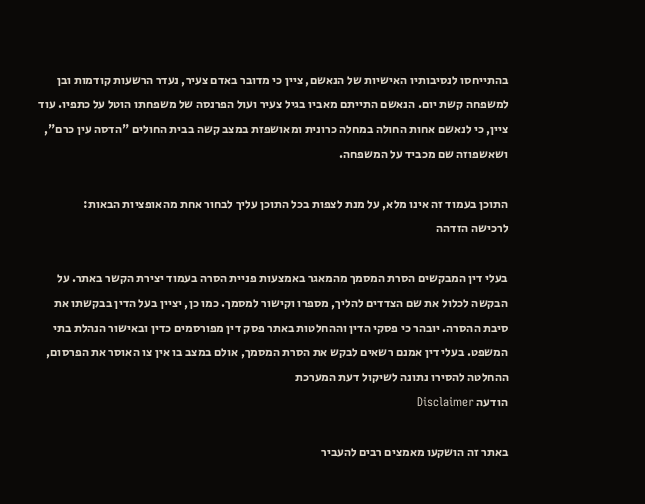בהתייחסו לנסיבותיו האישיות של הנאשם, ציין כי מדובר באדם צעיר, נעדר הרשעות קודמות ובן למשפחה קשת יום. הנאשם התייתם מאביו בגיל צעיר ועול הפרנסה של משפחתו הוטל על כתפיו. עוד ציין, כי לנאשם אחות החולה במחלה כרונית ומאושפזת במצב קשה בבית החולים "הדסה עין כרם", ושאשפוזה שם מכביד על המשפחה.

התוכן בעמוד זה אינו מלא, על מנת לצפות בכל התוכן עליך לבחור אחת מהאופציות הבאות:
לרכישה הזדהה

בעלי דין המבקשים הסרת המסמך מהמאגר באמצעות פניית הסרה בעמוד יצירת הקשר באתר. על הבקשה לכלול את שם הצדדים להליך, מספרו וקישור למסמך. כמו כן, יציין בעל הדין בבקשתו את סיבת ההסרה. יובהר כי פסקי הדין וההחלטות באתר פסק דין מפורסמים כדין ובאישור הנהלת בתי המשפט. בעלי דין אמנם רשאים לבקש את הסרת המסמך, אולם במצב בו אין צו האוסר את הפרסום, ההחלטה להסירו נתונה לשיקול דעת המערכת
הודעה Disclaimer

באתר זה הושקעו מאמצים רבים להעביר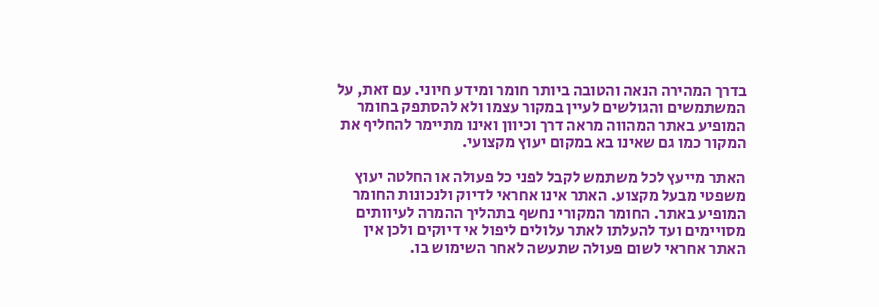בדרך המהירה הנאה והטובה ביותר חומר ומידע חיוני. עם זאת, על המשתמשים והגולשים לעיין במקור עצמו ולא להסתפק בחומר המופיע באתר המהווה מראה דרך וכיוון ואינו מתיימר להחליף את המקור כמו גם שאינו בא במקום יעוץ מקצועי.

האתר מייעץ לכל משתמש לקבל לפני כל פעולה או החלטה יעוץ משפטי מבעל מקצוע. האתר אינו אחראי לדיוק ולנכונות החומר המופיע באתר. החומר המקורי נחשף בתהליך ההמרה לעיוותים מסויימים ועד להעלתו לאתר עלולים ליפול אי דיוקים ולכן אין האתר אחראי לשום פעולה שתעשה לאחר השימוש בו.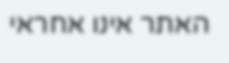האתר אינו אחראי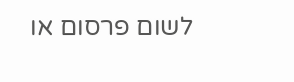לשום פרסום או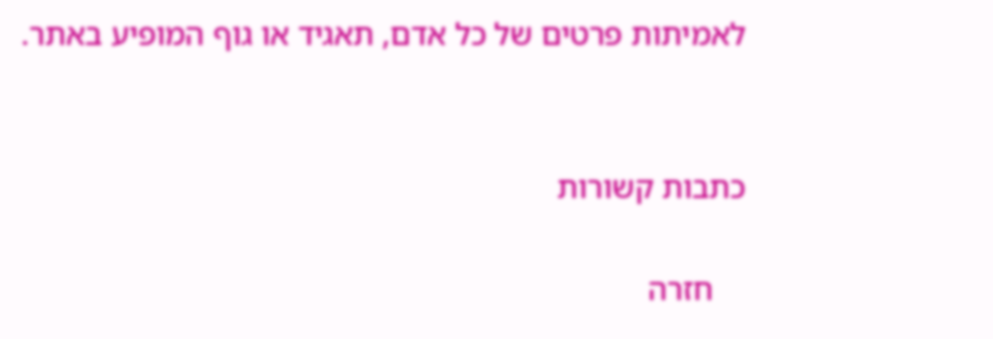לאמיתות פרטים של כל אדם, תאגיד או גוף המופיע באתר.


כתבות קשורות

    חזרה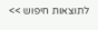לתוצאות חיפוש >>